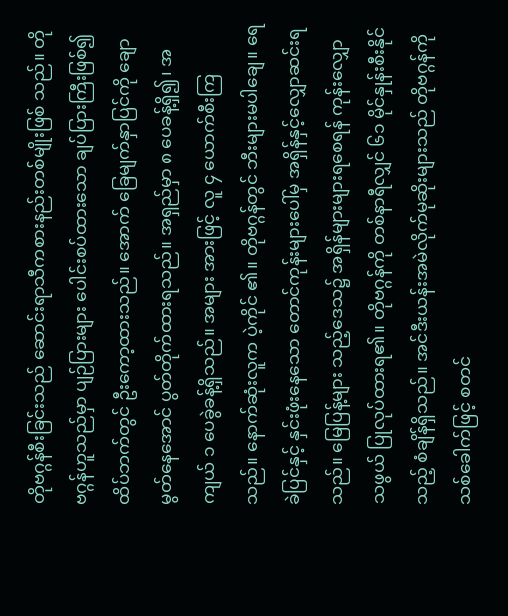တိုဗဂ္ဂန်စီးခြင်းသည် ‌ဆောင်းရာသီကစားနည်းတစ်မျိုးဖြစ် သည်။ တိုဗဂ္ဂန်ဟူသည်မှာ ပျဉ်ပြားများ ‌ပေါင်းစပ်ထား‌သော ချပ်ပြားကြီးဖြစ်၍ ထိပ်ဘက်တွင် ဦး‌ကော့ထားသည်။ ‌အောက် ‌ခြေမျက်နှာပြင်ကို ‌ချောမွတ်‌နေ‌အောင် ပွတ်တိုက်ထားရသည်။ အရှည်မှာ ၈ ‌ပေခန့်ရှိ၍၊ အကျယ် ၁ ‌ပေခွဲခန့်ရှိသည်။ အများ အားဖြင့် လူ ၄ ‌ယောက်စီးကြသည်။ ‌နောက်ဆုံးလူက ပဲ့ကိုင် ၏။ တိုဗဂ္ဂန်တွင် ဘီးများမပါ‌ချေ။ ‌ရေခဲပြင်နှင့် နှင်းဖုံး‌နေ‌သော ‌တောင်ကုန်းများ‌ပေါ်မှ အရှိန်နှင့်‌လျှောဆင်းရသည်။ ‌မြေပြန့်များ သည့်‌ဒေသ၌ အရှိန်များများရ‌စေရန် ကုန်း‌လျှောသဖွယ် ပြုလုပ်ထားရ၏။ တိုဗဂ္ဂန်ကို တစ်နာရီလျှင် ၆၁ မိုင်နှုန်းစီးနိုင် သည့် စံချိန်ရှိသည်။ အင်ဒီးယန်းအမဲလိုက်မုဆိုးများသည် တိုဗဂ္ဂန်ကို သစ်‌ခေါက်ဖြင့် စတင်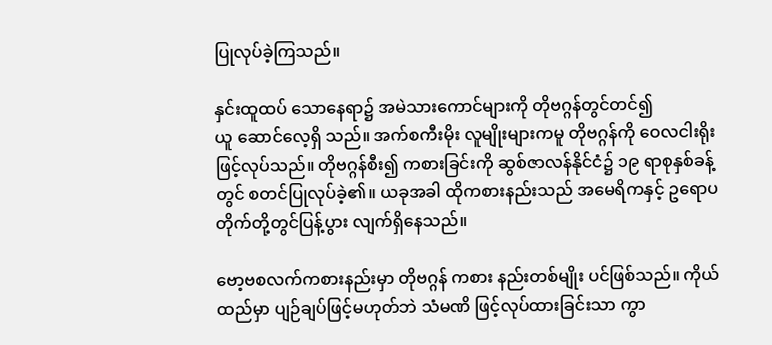ပြုလုပ်ခဲ့ကြသည်။

နှင်းထူထပ် ‌သော‌နေရာ၌ အမဲသား‌ကောင်များကို တိုဗဂ္ဂန်တွင်တင်၍ ယူ ‌ဆောင်‌လေ့ရှိ သည်။ အက်စကီးမိုး လူမျိုးများကမူ တိုဗဂ္ဂန်ကို ‌ဝေလငါးရိုးဖြင့်လုပ်သည်။ တိုဗဂ္ဂန်စီး၍ ကစားခြင်းကို ဆွစ်ဇာလန်နိုင်ငံ၌ ၁၉ ရာစုနှစ်ခန့်တွင် စတင်ပြုလုပ်ခဲ့၏။ ယခုအခါ ထိုကစားနည်းသည် အ‌မေရိကနှင့် ဥ‌ရောပတိုက်တို့တွင်ပြန့်ပွား လျက်ရှိ‌နေသည်။

ဗော့ဗစလက်ကစားနည်းမှာ တိုဗဂ္ဂန် ကစား နည်းတစ်မျိုး ပင်ဖြစ်သည်။ ကိုယ်ထည်မှာ ပျဉ်ချပ်ဖြင့်မဟုတ်ဘဲ သံမဏိ ဖြင့်လုပ်ထားခြင်းသာ ကွာ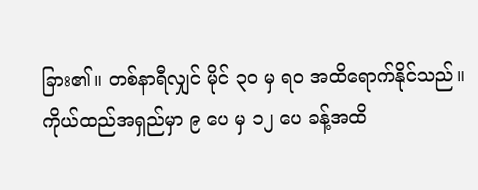ခြား၏။ တစ်နာရီလျှင် မိုင် ၃၀ မှ ရဝ အထိ‌ရောက်နိုင်သည်။ ကိုယ်ထည်အရှည်မှာ ၉ ‌ပေ မှ ၁၂ ‌ပေ ခန့်အထိ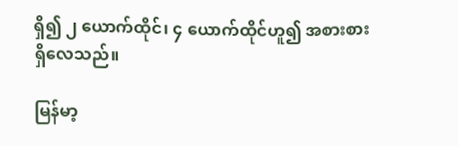ရှိ၍ ၂ ‌ယောက်ထိုင်၊ ၄ ‌ယောက်ထိုင်ဟူ၍ အစားစားရှိ‌လေသည်။

မြန်မာ့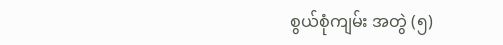စွယ်စုံကျမ်း အတွဲ (၅)